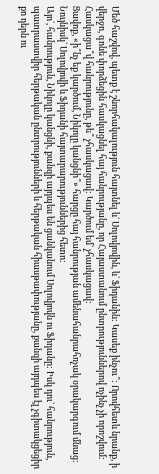Մեծ հաշվով, պետք է շնորհակալություն հայտնել և´ Սոլովյովին, և´ Ֆիդանին: Կասեք ինչու՞: Որովհետև նրանք, ի վերջո, գոնե փորձեցին հասկացնել հայ հանրությանը, որ Հայաստանում ընտրություններով ոչինչ չի որոշվում:
Հասկացա՞վ հանրությունը, թե՞ չհասկացավ: Կարծում եմ` չհասկացավ:
Ցավոք, «ի՞նչ եք կարծում, Նիկոլը կանցնի՞» հարցը հայ հանրության ամենահանրահռչակ օրակարգում մնաց: Նույնիսկ` Սոլովյովի և Ֆիդանի հայտարարություններից հետո:
Այո´, հանրություն, Նիկոլը կանցնի, քանզի այդպես են ցանկանում Սոլովյովն ու Ֆիդանը: Իսկ դու` հանրություն, պատրաստվիր հերթական ընտրությունների և հերթական հիասթափությանը, քանզի այդպես էլ չգիտակցեցիր քո դերն ու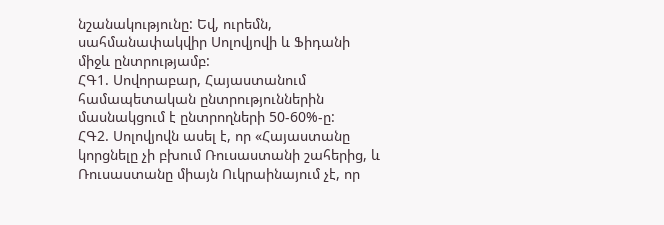նշանակությունը: Եվ, ուրեմն, սահմանափակվիր Սոլովյովի և Ֆիդանի միջև ընտրությամբ:
ՀԳ1. Սովորաբար, Հայաստանում համապետական ընտրություններին մասնակցում է ընտրողների 50-60%-ը:
ՀԳ2. Սոլովյովն ասել է, որ «Հայաստանը կորցնելը չի բխում Ռուսաստանի շահերից, և Ռուսաստանը միայն Ուկրաինայում չէ, որ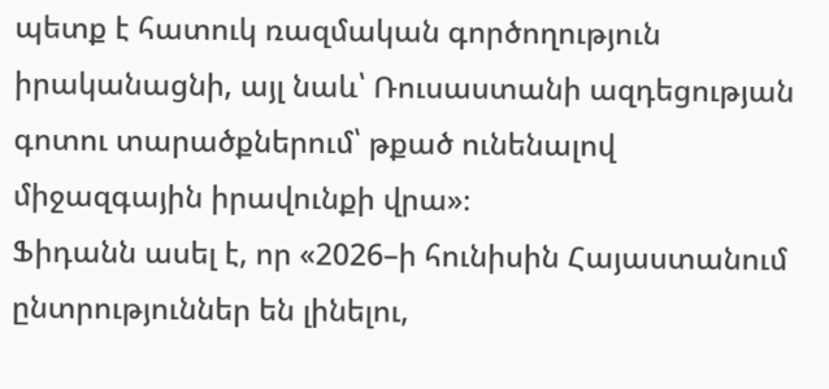պետք է հատուկ ռազմական գործողություն իրականացնի, այլ նաև՝ Ռուսաստանի ազդեցության գոտու տարածքներում՝ թքած ունենալով միջազգային իրավունքի վրա»։
Ֆիդանն ասել է, որ «2026–ի հունիսին Հայաստանում ընտրություններ են լինելու,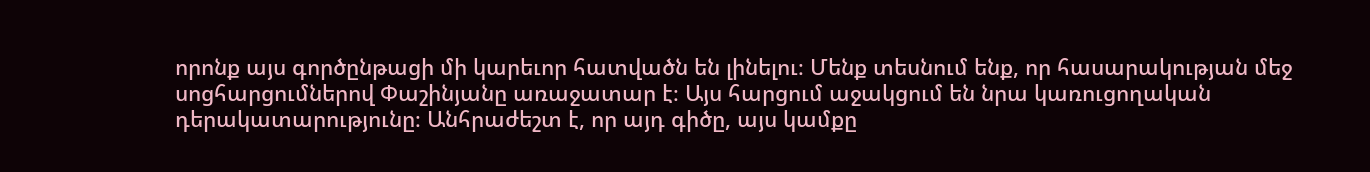որոնք այս գործընթացի մի կարեւոր հատվածն են լինելու։ Մենք տեսնում ենք, որ հասարակության մեջ սոցհարցումներով Փաշինյանը առաջատար է։ Այս հարցում աջակցում են նրա կառուցողական դերակատարությունը։ Անհրաժեշտ է, որ այդ գիծը, այս կամքը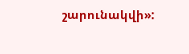շարունակվի»: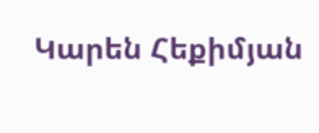Կարեն Հեքիմյան